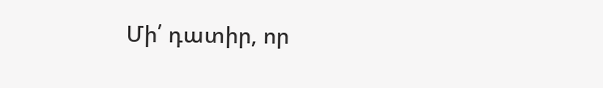Մի՛ դատիր, որ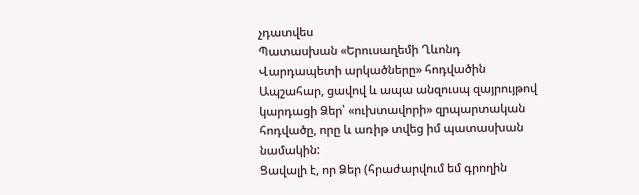չդատվես
Պատասխան «Երուսաղեմի Ղևոնդ Վարդապետի արկածները» հոդվածին
Ապշահար, ցավով և ապա անզուսպ զայրույթով կարդացի Ձեր՝ «ուխտավորի» զրպարտական հոդվածը, որը և առիթ տվեց իմ պատասխան նամակին:
Ցավալի է, որ Ձեր (հրաժարվում եմ գրողին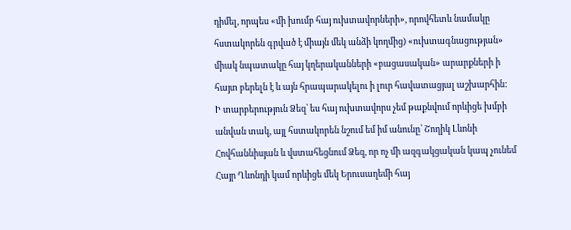դիմել, որպես «մի խումբ հայ ուխտավորների», որովհետև նամակը հստակորեն գրված է միայն մեկ անձի կողմից) «ուխտագնացության» միակ նպատակը հայ կղերականների «բացասական» արարքների ի հայտ բերելն է և այն հրապարակելու ի լուր հավատացյալ աշխարհին:
Ի տարբերություն Ձեզ՝ ես հայ ուխտավորս չեմ թաքնվում որևիցե խմբի անվան տակ, այլ հստակորեն նշում եմ իմ անունը՝ Շողիկ Լևոնի Հովհաննիսյան և վստահեցնում Ձեզ, որ ոչ մի ազգակցական կապ չունեմ Հայր Ղևոնդի կամ որևիցե մեկ Երուսաղեմի հայ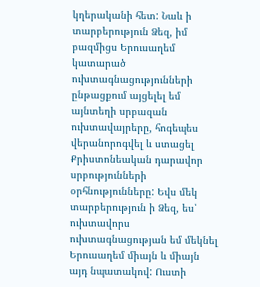կղերականի հետ: Նաև ի տարբերություն Ձեզ, իմ բազմիցս Երուսաղեմ կատարած ուխտագնացությունների ընթացքում այցելել եմ այնտեղի սրբազան ուխտավայրերը, հոգեպես վերանորոգվել և ստացել Քրիստոնեական դարավոր սրբությունների օրհնությունները: Եվս մեկ տարբերություն ի Ձեզ, ես՝ ուխտավորս ուխտագնացության եմ մեկնել Երուսաղեմ միայն և միայն այդ նպատակով: Ուստի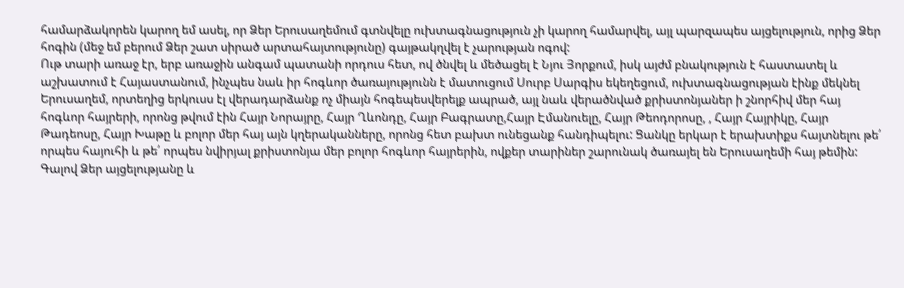համարձակորեն կարող եմ ասել, որ Ձեր Երուսաղեմում գտնվելը ուխտագնացություն չի կարող համարվել, այլ պարզապես այցելություն, որից Ձեր հոգին (մեջ եմ բերում Ձեր շատ սիրած արտահայտությունը) գայթակղվել է չարության ոգով:
Ութ տարի առաջ էր, երբ առաջին անգամ պատանի որդուս հետ, ով ծնվել և մեծացել է Նյու Յորքում, իսկ այժմ բնակություն է հաստատել և աշխատում է Հայաստանում, ինչպես նաև իր հոգևոր ծառայությունն է մատուցում Սուրբ Սարգիս եկեղեցում, ուխտագնացության էինք մեկնել Երուսաղեմ, որտեղից երկուսս էլ վերադարձանք ոչ միայն հոգեպեսվերելք ապրած, այլ նաև վերածնված քրիստոնյաներ ի շնորհիվ մեր հայ հոգևոր հայրերի, որոնց թվում էին Հայր Նորայրը, Հայր Ղևոնդը, Հայր Բագրատը,Հայր Էմանուելը, Հայր Թեոդորոսը, , Հայր Հայրիկը, Հայր Թադեոսը, Հայր Խաթը և բոլոր մեր հայ այն կղերականները, որոնց հետ բախտ ունեցանք հանդիպելու: Ցանկը երկար է երախտիքս հայտնելու թե՛ որպես հայուհի և թե՛ որպես նվիրյալ քրիստոնյա մեր բոլոր հոգևոր հայրերին, ովքեր տարիներ շարունակ ծառայել են Երուսաղեմի հայ թեմին: Գալով Ձեր այցելությանը և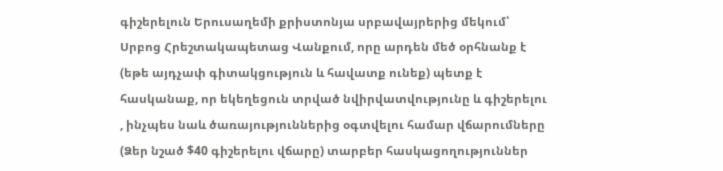գիշերելուն Երուսաղեմի քրիստոնյա սրբավայրերից մեկում՝ Սրբոց Հրեշտակապետաց Վանքում, որը արդեն մեծ օրհնանք է (եթե այդչափ գիտակցություն և հավատք ունեք) պետք է հասկանաք, որ եկեղեցուն տրված նվիրվատվությունը և գիշերելու , ինչպես նաև ծառայություններից օգտվելու համար վճարումները (Ձեր նշած $40 գիշերելու վճարը) տարբեր հասկացողություններ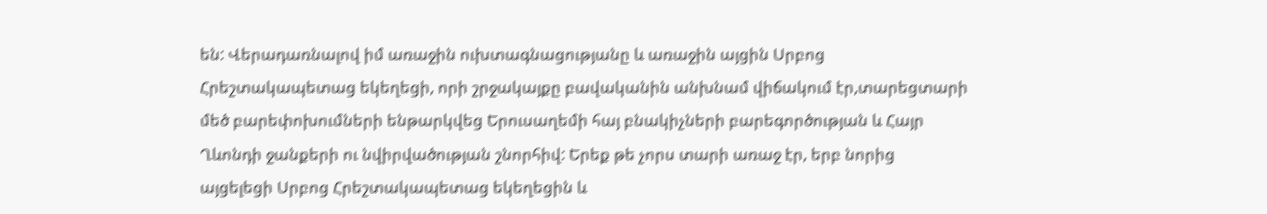են: Վերադառնալով իմ առաջին ուխտագնացությանը և առաջին այցին Սրբոց Հրեշտակապետաց եկեղեցի, որի շրջակայքը բավականին անխնամ վիճակում էր,տարեցտարի մեծ բարեփոխումների ենթարկվեց Երուսաղեմի հայ բնակիչների բարեգործության և Հայր Ղևոնդի ջանքերի ու նվիրվածության շնորհիվ: Երեք թե չորս տարի առաջ էր, երբ նորից այցելեցի Սրբոց Հրեշտակապետաց եկեղեցին և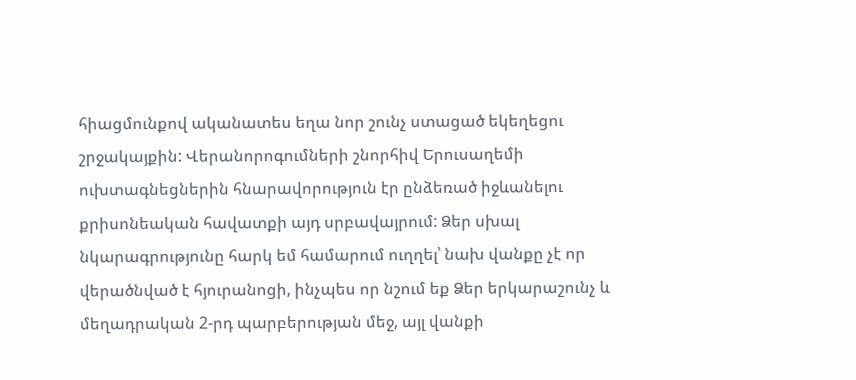հիացմունքով ականատես եղա նոր շունչ ստացած եկեղեցու շրջակայքին: Վերանորոգումների շնորհիվ Երուսաղեմի ուխտագնեցներին հնարավորություն էր ընձեռած իջևանելու քրիսոնեական հավատքի այդ սրբավայրում: Ձեր սխալ նկարագրությունը հարկ եմ համարում ուղղել՝ նախ վանքը չէ որ վերածնված է հյուրանոցի, ինչպես որ նշում եք Ձեր երկարաշունչ և մեղադրական 2-րդ պարբերության մեջ, այլ վանքի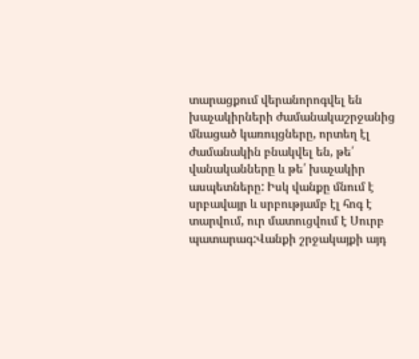տարացքում վերանորոգվել են խաչակիրների ժամանակաշրջանից մնացած կառույցները, որտեղ էլ ժամանակին բնակվել են, թե՛ վանականները և թե՛ խաչակիր ասպետները: Իսկ վանքը մնում է սրբավայր և սրբությամբ էլ հոգ է տարվում, ուր մատուցվում է Սուրբ պատարագ:Վանքի շրջակայքի այդ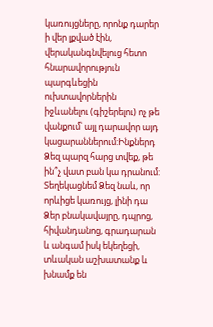կառույցները, որոնք դարեր ի վեր լքված էին, վերականգնվելուց հետո հնարավորություն պարգևեցին ուխտավորներին իջևանելու (գիշերելու) ոչ թե վանքում՝ այլ դարավոր այդ կացարաններում:Ինքներդ Ձեզ պարզ հարց տվեք, թե ին՞չ վատ բան կա դրանում: Տեղեկացնեմ Ձեզ նաև, որ որևիցե կառույց, լինի դա Ձեր բնակավայրը, դպրոց, հիվանդանոց, գրադարան և անգամ իսկ եկեղեցի, տևական աշխատանք և խնամք են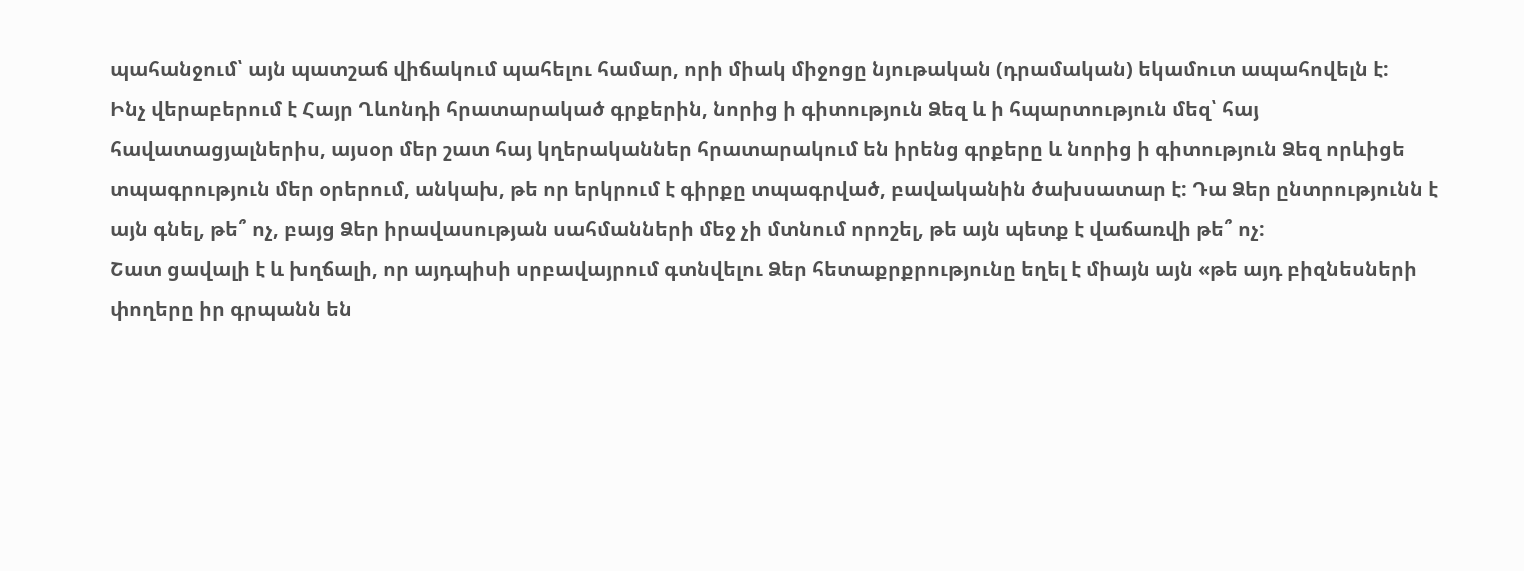պահանջում՝ այն պատշաճ վիճակում պահելու համար, որի միակ միջոցը նյութական (դրամական) եկամուտ ապահովելն է:
Ինչ վերաբերում է Հայր Ղևոնդի հրատարակած գրքերին, նորից ի գիտություն Ձեզ և ի հպարտություն մեզ՝ հայ հավատացյալներիս, այսօր մեր շատ հայ կղերականներ հրատարակում են իրենց գրքերը և նորից ի գիտություն Ձեզ որևիցե տպագրություն մեր օրերում, անկախ, թե որ երկրում է գիրքը տպագրված, բավականին ծախսատար է: Դա Ձեր ընտրությունն է այն գնել, թե՞ ոչ, բայց Ձեր իրավասության սահմանների մեջ չի մտնում որոշել, թե այն պետք է վաճառվի թե՞ ոչ:
Շատ ցավալի է և խղճալի, որ այդպիսի սրբավայրում գտնվելու Ձեր հետաքրքրությունը եղել է միայն այն «թե այդ բիզնեսների փողերը իր գրպանն են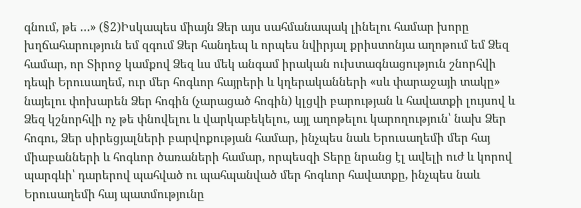գնում, թե …» (§2)Իսկապես միայն Ձեր այս սահմանապակ լինելու համար խորը խղճահարություն եմ զգում Ձեր հանդեպ և որպես նվիրյալ քրիստոնյա աղոթում եմ Ձեզ համար, որ Տիրոջ կամքով Ձեզ ևս մեկ անգամ իրական ուխտագնացություն շնորհվի դեպի Երուսաղեմ, ուր մեր հոգևոր հայրերի և կղերականների «սև փարաջայի տակը» նայելու փոխարեն Ձեր հոգին (չարացած հոգին) կլցվի բարության և հավատքի լույսով և Ձեզ կշնորհվի ոչ թե փնովելու և վարկաբեկելու, այլ աղոթելու կարողություն՝ նախ Ձեր հոգու, Ձեր սիրեցյալների բարվոքության համար, ինչպես նաև Երուսաղեմի մեր հայ միաբանների և հոգևոր ծառաների համար, որպեսզի Տերը նրանց էլ ավելի ուժ և կորով պարգևի՝ դարերով պահված ու պահպանված մեր հոգևոր հավատքը, ինչպես նաև Երուսաղեմի հայ պատմությունը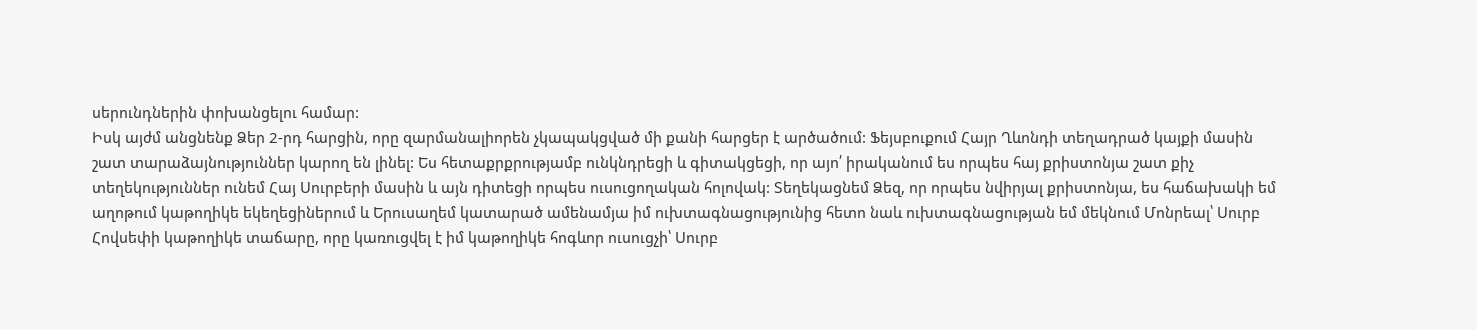սերունդներին փոխանցելու համար:
Իսկ այժմ անցնենք Ձեր 2-րդ հարցին, որը զարմանալիորեն չկապակցված մի քանի հարցեր է արծածում: Ֆեյսբուքում Հայր Ղևոնդի տեղադրած կայքի մասին շատ տարաձայնություններ կարող են լինել: Ես հետաքրքրությամբ ունկնդրեցի և գիտակցեցի, որ այո՛ իրականում ես որպես հայ քրիստոնյա շատ քիչ տեղեկություններ ունեմ Հայ Սուրբերի մասին և այն դիտեցի որպես ուսուցողական հոլովակ: Տեղեկացնեմ Ձեզ, որ որպես նվիրյալ քրիստոնյա, ես հաճախակի եմ աղոթում կաթողիկե եկեղեցիներում և Երուսաղեմ կատարած ամենամյա իմ ուխտագնացությունից հետո նաև ուխտագնացության եմ մեկնում Մոնրեալ՝ Սուրբ Հովսեփի կաթողիկե տաճարը, որը կառուցվել է իմ կաթողիկե հոգևոր ուսուցչի՝ Սուրբ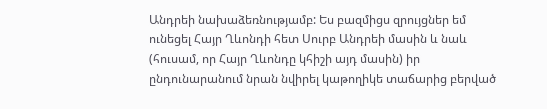Անդրեի նախաձեռնությամբ: Ես բազմիցս զրույցներ եմ ունեցել Հայր Ղևոնդի հետ Սուրբ Անդրեի մասին և նաև (հուսամ, որ Հայր Ղևոնդը կհիշի այդ մասին) իր ընդունարանում նրան նվիրել կաթողիկե տաճարից բերված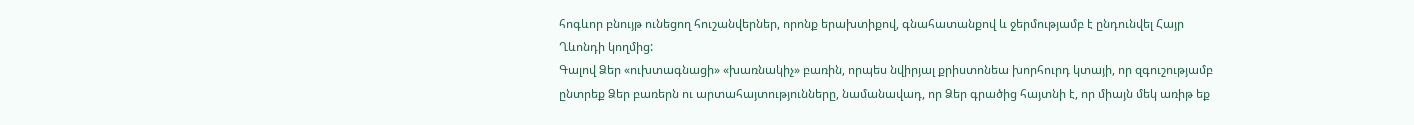հոգևոր բնույթ ունեցող հուշանվերներ, որոնք երախտիքով, գնահատանքով և ջերմությամբ է ընդունվել Հայր Ղևոնդի կողմից:
Գալով Ձեր «ուխտագնացի» «խառնակիչ» բառին, որպես նվիրյալ քրիստոնեա խորհուրդ կտայի, որ զգուշությամբ ընտրեք Ձեր բառերն ու արտահայտությունները, նամանավադ, որ Ձեր գրածից հայտնի է, որ միայն մեկ առիթ եք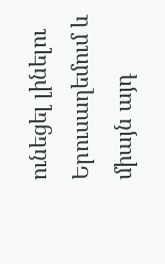ունեցել լինելու Երուսաղեմում և միայն այդ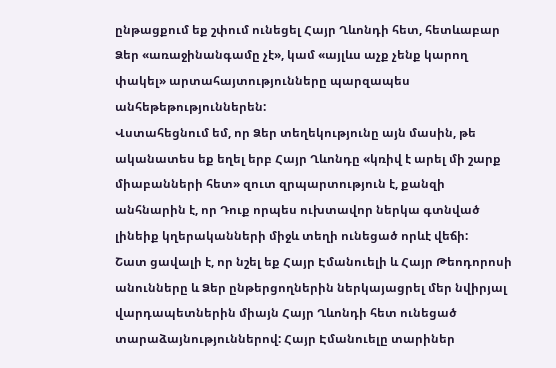ընթացքում եք շփում ունեցել Հայր Ղևոնդի հետ, հետևաբար Ձեր «առաջինանգամը չէ», կամ «այլևս աչք չենք կարող փակել» արտահայտությունները պարզապես անհեթեթություններեն:
Վստահեցնում եմ, որ Ձեր տեղեկությունը այն մասին, թե ականատես եք եղել երբ Հայր Ղևոնդը «կռիվ է արել մի շարք միաբանների հետ» զուտ զրպարտություն է, քանզի անհնարին է, որ Դուք որպես ուխտավոր ներկա գտնված լինեիք կղերականների միջև տեղի ունեցած որևէ վեճի:
Շատ ցավալի է, որ նշել եք Հայր Էմանուելի և Հայր Թեոդորոսի անունները և Ձեր ընթերցողներին ներկայացրել մեր նվիրյալ վարդապետներին միայն Հայր Ղևոնդի հետ ունեցած տարաձայնություններով: Հայր Էմանուելը տարիներ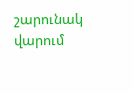շարունակ վարում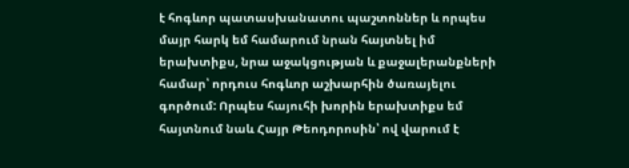է հոգևոր պատասխանատու պաշտոններ և որպես մայր հարկ եմ համարում նրան հայտնել իմ երախտիքս, նրա աջակցության և քաջալերանքների համար՝ որդուս հոգևոր աշխարհին ծառայելու գործում: Որպես հայուհի խորին երախտիքս եմ հայտնում նաև Հայր Թեոդորոսին՝ ով վարում է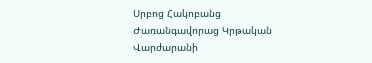Սրբոց Հակոբանց Ժառանգավորաց Կրթական Վարժարանի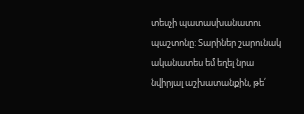տեսչի պատասխանատու պաշտոնը: Տարիներ շարունակ ականատես եմ եղել նրա նվիրյալ աշխատանքին, թե՛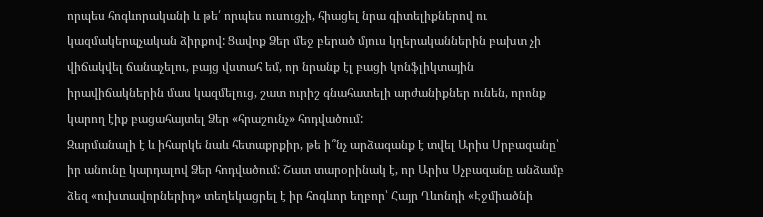որպես հոգևորականի և թե՛ որպես ուսուցչի, հիացել նրա գիտելիքներով ու կազմակերպչական ձիրքով: Ցավոք Ձեր մեջ բերած մյուս կղերականներին բախտ չի վիճակվել ճանաչելու, բայց վստահ եմ, որ նրանք էլ բացի կոնֆլիկտային իրավիճակներին մաս կազմելուց, շատ ուրիշ գնահատելի արժանիքներ ունեն, որոնք կարող էիք բացահայտել Ձեր «հրաշունչ» հոդվածում:
Զարմանալի է և իհարկե նաև հետաքրքիր, թե ի՞նչ արձագանք է տվել Արիս Սրբազանը՝ իր անունը կարդալով Ձեր հոդվածում: Շատ տարօրինակ է, որ Արիս Սչբազանը անձամբ ձեզ «ուխտավորներիդ» տեղեկացրել է իր հոգևոր եղբոր՝ Հայր Ղևոնդի «Էջմիածնի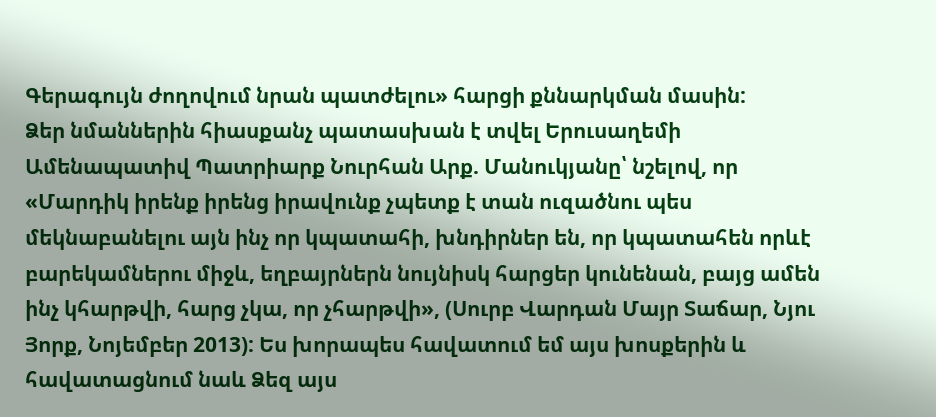Գերագույն ժողովում նրան պատժելու» հարցի քննարկման մասին:
Ձեր նմաններին հիասքանչ պատասխան է տվել Երուսաղեմի Ամենապատիվ Պատրիարք Նուրհան Արք. Մանուկյանը՝ նշելով, որ «Մարդիկ իրենք իրենց իրավունք չպետք է տան ուզածնու պես մեկնաբանելու այն ինչ որ կպատահի, խնդիրներ են, որ կպատահեն որևէ բարեկամներու միջև, եղբայրներն նույնիսկ հարցեր կունենան, բայց ամեն ինչ կհարթվի, հարց չկա, որ չհարթվի», (Սուրբ Վարդան Մայր Տաճար, Նյու Յորք, Նոյեմբեր 2013): Ես խորապես հավատում եմ այս խոսքերին և հավատացնում նաև Ձեզ այս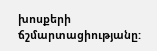խոսքերի ճշմարտացիությանը: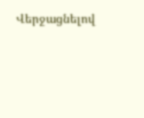Վերջացնելով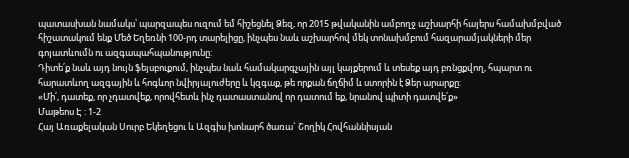պատասխան նամակս՝ պարզապես ուզում եմ հիշեցնել Ձեզ, որ 2015 թվականին ամբողջ աշխարհի հայերս համախմբված հիշատակում ենք Մեծ Եղեռնի 100-րդ տարելիցը, ինչպես նաև աշխարհով մեկ տոնախմբում հազարամյակների մեր գոյատևումն ու ազգապահպանությունը:
Դիտե՛ք նաև այդ նույն ֆեյսբուքում, ինչպես նաև համակարգչային այլ կայքերում և տեսեք այդ բռնցքվող, հպարտ ու հարատևող ազգային և հոգևոր նվիրյալուժերը և կզգաք, թե որքան ճղճիմ և ստորին է Ձեր արարքը:
«Մի՛, դատեք, որ չդատվեք, որովհետև ինչ դատաստանով որ դատում եք, նրանով պիտի դատվե՛ք»
Մաթեոս Է : 1-2
Հայ Առաքելական Սուրբ Եկեղեցու և Ազգիս խոնարհ ծառա` Շողիկ Հովհաննիսյան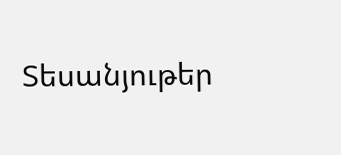Տեսանյութեր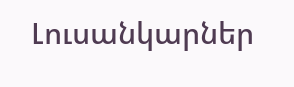Լուսանկարներ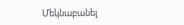Մեկնաբանել